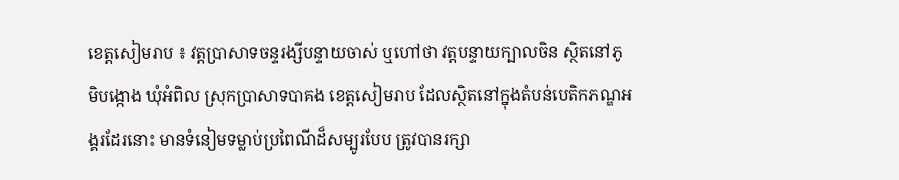ខេត្តសៀមរាប ៖ វត្តប្រាសាទចន្ទរង្សីបន្ទាយចាស់ ឬហៅថា វត្តបន្ទាយក្បាលចិន ស្ថិតនៅភូមិបង្កោង ឃុំអំពិល ស្រុកប្រាសាទបាគង ខេត្តសៀមរាប ដែលស្ថិតនៅក្នុងតំបន់បេតិកភណ្ឌអង្គរដែរនោះ មានទំនៀមទម្លាប់ប្រពៃណីដ៏សម្បូរបែប ត្រូវបានរក្សា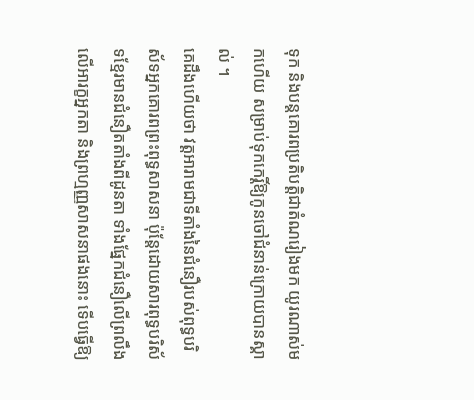ទុក និងបន្តគោរពប្រតិបត្តិជាតំណរៀងមក យូរណាស់មកហើយ សម្រាប់ទុកកេរ្តិ៍ឱ្យកូនចៅជំនាន់ក្រោយបានស្គាល់ ។
គេដឹងហើយថា វត្តអារាមជាទីតាំងនៃជំនឿរបស់ពុទ្ធបរិស័ទអ្នកគោរពព្រះពុទ្ធសាសនា ប៉ុន្តែដោយសារពុទ្ធបរិស័ទខ្មែរមានជំនឿតតាំងពីដូនតា ទាំងផ្នែកជំនឿលើព្រលឹង លើអារក្ខអ្នកតា និងព្រហ្មញ្ញសាសនាផងនោះ ទើបធ្វើឱ្យ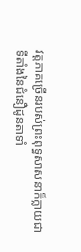វត្តភាគច្រើនរបស់ព្រះពុទ្ធសាសនាក៏ក្លាយជាទីតាំងនៃជំនឿដូនតាទាំ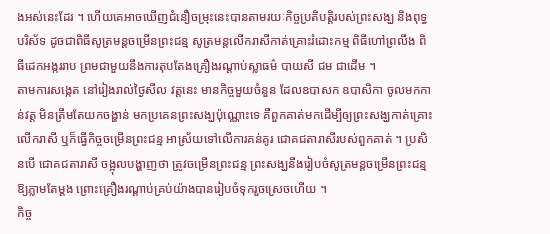ងអស់នេះដែរ ។ ហើយគេអាចឃើញជំនឿចម្រុះនេះបានតាមរយៈកិច្ចប្រតិបត្តិរបស់ព្រះសង្ឃ និងពុទ្ធបរិស័ទ ដូចជាពិធីសូត្រមន្តចម្រើនព្រះជន្ម សូត្រមន្តលើករាសីកាត់គ្រោះរំដោះកម្ម ពិធីហៅព្រលឹង ពិធីដេកអង្កររាប ព្រមជាមួយនឹងការតុបតែងគ្រឿងរណ្ដាប់ស្លាធម៌ បាយសី ជម ជាដើម ។
តាមការសង្កេត នៅរៀងរាល់ថ្ងៃសីល វត្តនេះ មានកិច្ចមួយចំនួន ដែលឧបាសក ឧបាសិកា ចូលមកកាន់វត្ត មិនត្រឹមតែយកចង្ហាន់ មកប្រគេនព្រះសង្ឃប៉ុណ្ណោះទេ គឺពួកគាត់មកដើម្បីឲ្យព្រះសង្ឃកាត់គ្រោះ លើករាសី ឬក៏ធ្វើកិច្ចចម្រើនព្រះជន្ម អាស្រ័យទៅលើការគន់គូរ ជោគជតារាសីរបស់ពួកគាត់ ។ ប្រសិនបើ ជោគជតារាសី ចង្អុលបង្ហាញថា ត្រូវចម្រើនព្រះជន្ម ព្រះសង្ឃនឹងរៀបចំសូត្រមន្តចម្រើនព្រះជន្មឱ្យភ្លាមតែម្ដង ព្រោះគ្រឿងរណ្ដាប់គ្រប់យ៉ាងបានរៀបចំទុករួចស្រេចហើយ ។
កិច្ច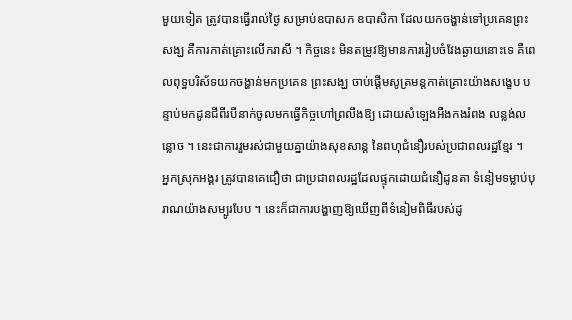មួយទៀត ត្រូវបានធ្វើរាល់ថ្ងៃ សម្រាប់ឧបាសក ឧបាសិកា ដែលយកចង្ហាន់ទៅប្រគេនព្រះសង្ឃ គឺការកាត់គ្រោះលើករាសី ។ កិច្ចនេះ មិនតម្រូវឱ្យមានការរៀបចំវែងឆ្ងាយនោះទេ គឺពេលពុទ្ធបរិស័ទយកចង្ហាន់មកប្រគេន ព្រះសង្ឃ ចាប់ផ្ដើមសូត្រមន្តកាត់គ្រោះយ៉ាងសង្ខេប បន្ទាប់មកដូនជីពីរបីនាក់ចូលមកធ្វើកិច្ចហៅព្រលឹងឱ្យ ដោយសំឡេងអឺងកងរំពង លន្លង់លន្លោច ។ នេះជាការរួមរស់ជាមួយគ្នាយ៉ាងសុខសាន្ត នៃពហុជំនឿរបស់ប្រជាពលរដ្ឋខ្មែរ ។
អ្នកស្រុកអង្គរ ត្រូវបានគេជឿថា ជាប្រជាពលរដ្ឋដែលផ្ទុកដោយជំនឿដូនតា ទំនៀមទម្លាប់បុរាណយ៉ាងសម្បូរបែប ។ នេះក៏ជាការបង្ហាញឱ្យឃើញពីទំនៀមពិធីរបស់ដូ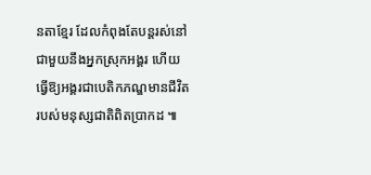នតាខ្មែរ ដែលកំពុងតែបន្តរស់នៅជាមួយនឹងអ្នកស្រុកអង្គរ ហើយធ្វើឱ្យអង្គរជាបេតិកភណ្ឌមានជីវិតរបស់មនុស្សជាតិពិតប្រាកដ ៕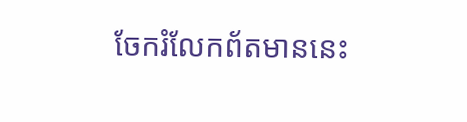ចែករំលែកព័តមាននេះ